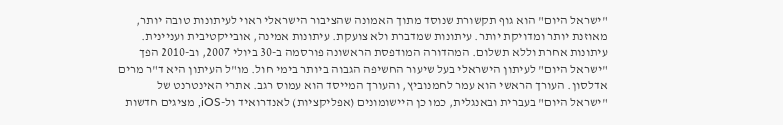"ישראל היום" הוא גוף תקשורת שנוסד מתוך האמונה שהציבור הישראלי ראוי לעיתונות טובה יותר, מאוזנת יותר ומדויקת יותר. עיתונות שמדברת ולא צועקת. עיתונות אמינה, אובייקטיבית ועניינית. עיתונות אחרת וללא תשלום. המהדורה המודפסת הראשונה פורסמה ב-30 ביולי 2007, וב-2010 הפך "ישראל היום" לעיתון הישראלי בעל שיעור החשיפה הגבוה ביותר בימי חול. מו"ל העיתון היא ד"ר מרים אדלסון. העורך הראשי הוא עמר לחמנוביץ, והעורך המייסד הוא עמוס רגב. אתרי האינטרנט של "ישראל היום" בעברית ובאנגלית, כמו כן היישומונים (אפליקציות) לאנדרואיד ול-iOS, מציגים חדשות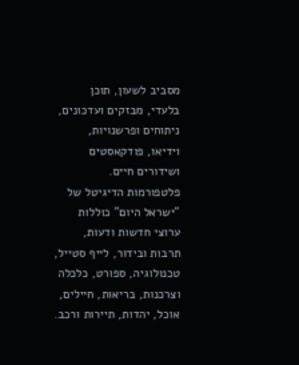מסביב לשעון, תוכן בלעדי, מבזקים ועדכונים, ניתוחים ופרשנויות, וידיאו, פודקאסטים ושידורים חיים. פלטפורמות הדיגיטל של "ישראל היום" כוללות ערוצי חדשות ודעות, תרבות ובידור, לייף סטייל, טכנולוגיה, ספורט, כלכלה וצרכנות, בריאות, חיילים, אוכל, יהדות, תיירות ורכב.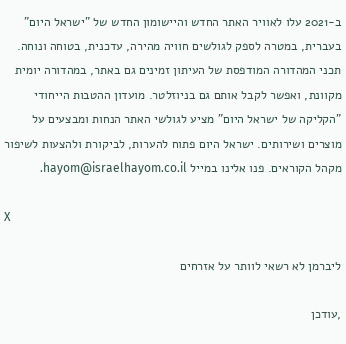ב-2021 עלו לאוויר האתר החדש והיישומון החדש של "ישראל היום" בעברית, במטרה לספק לגולשים חוויה מהירה, עדכנית, בטוחה ונוחה. תכני המהדורה המודפסת של העיתון זמינים גם באתר, במהדורה יומית מקוונת, ואפשר לקבל אותם גם בניוזלטר. מועדון ההטבות הייחודי "הקליקה של ישראל היום" מציע לגולשי האתר הנחות ומבצעים על מוצרים ושירותים. ישראל היום פתוח להערות, לביקורת ולהצעות לשיפור מקהל הקוראים. פנו אלינו במייל hayom@israelhayom.co.il.

X

ליברמן לא רשאי לוותר על אזרחים

,עודכן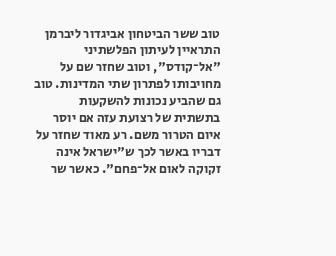טוב ששר הביטחון אביגדור ליברמן התראיין לעיתון הפלשתיני "אל־קודס", וטוב שחזר שם על מחויבותו לפתרון שתי המדינות. טוב גם שהביע נכונות להשקעות בתשתית של רצועת עזה אם יוסר איום הטרור משם. רע מאוד שחזר על דבריו באשר לכך ש"ישראל אינה זקוקה לאום אל־פחם". כאשר שר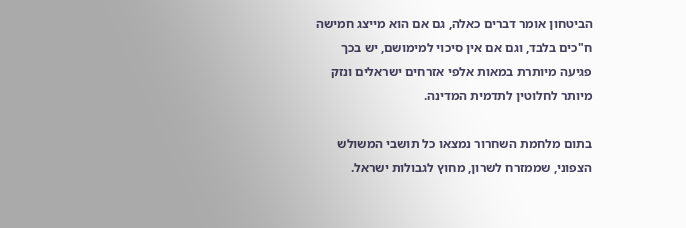הביטחון אומר דברים כאלה, גם אם הוא מייצג חמישה ח"כים בלבד, וגם אם אין סיכוי למימושם, יש בכך פגיעה מיותרת במאות אלפי אזרחים ישראלים ונזק מיותר לחלוטין לתדמית המדינה.

בתום מלחמת השחרור נמצאו כל תושבי המשולש הצפוני, שממזרח לשרון, מחוץ לגבולות ישראל.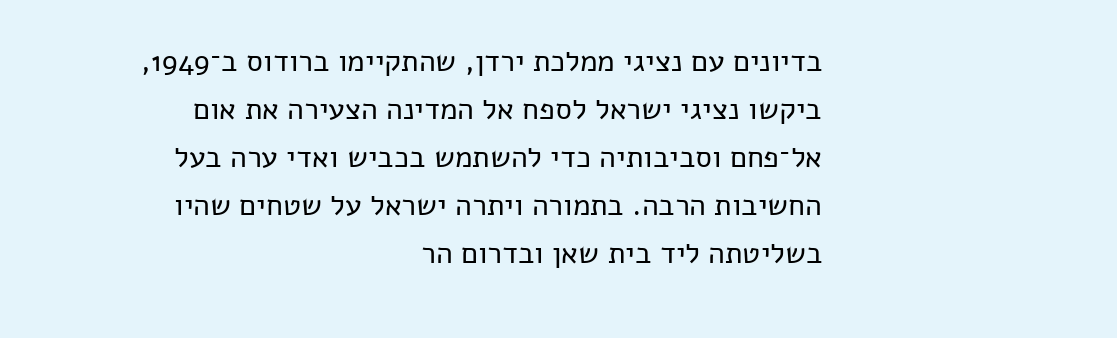בדיונים עם נציגי ממלכת ירדן, שהתקיימו ברודוס ב־1949, ביקשו נציגי ישראל לספח אל המדינה הצעירה את אום אל־פחם וסביבותיה כדי להשתמש בכביש ואדי ערה בעל החשיבות הרבה. בתמורה ויתרה ישראל על שטחים שהיו בשליטתה ליד בית שאן ובדרום הר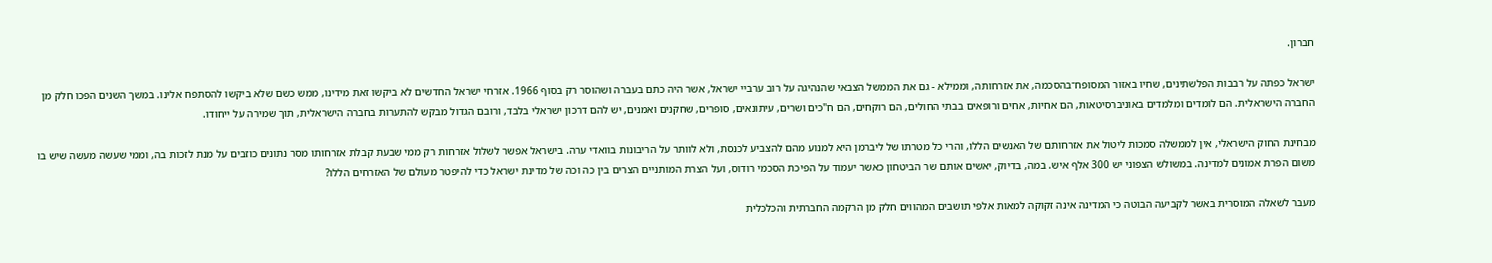חברון.

ישראל כפתה על רבבות הפלשתינים, שחיו באזור המסופח־בהסכמה, את אזרחותה, וממילא - גם את הממשל הצבאי שהנהיגה על רוב ערביי ישראל, אשר היה כתם בעברה ושהוסר רק בסוף 1966. אזרחי ישראל החדשים לא ביקשו זאת מידינו, ממש כשם שלא ביקשו להסתפח אלינו. במשך השנים הפכו חלק מן החברה הישראלית. הם לומדים ומלמדים באוניברסיטאות, הם אחיות, אחים ורופאים בבתי החולים, הם רוקחים, הם ח"כים ושרים, עיתונאים, סופרים, שחקנים ואמנים, יש להם דרכון ישראלי בלבד, ורובם הגדול מבקש להתערות בחברה הישראלית, תוך שמירה על ייחודו.

מבחינת החוק הישראלי, אין לממשלה סמכות ליטול את אזרחותם של האנשים הללו, והרי כל מטרתו של ליברמן היא למנוע מהם להצביע לכנסת, ולא לוותר על הריבונות בוואדי ערה. בישראל אפשר לשלול אזרחות רק ממי שבעת קבלת אזרחותו מסר נתונים כוזבים על מנת לזכות בה, וממי שעשה מעשה שיש בו משום הפרת אמונים למדינה. במשולש הצפוני יש 300 אלף איש. במה, בדיוק, יאשים אותם שר הביטחון כאשר יעמוד על הפיכת הסכמי רודוס, ועל הצרת המותניים הצרים בין כה וכה של מדינת ישראל כדי להיפטר מעולם של האזרחים הללו?

מעבר לשאלה המוסרית באשר לקביעה הבוטה כי המדינה אינה זקוקה למאות אלפי תושבים המהווים חלק מן הרקמה החברתית והכלכלית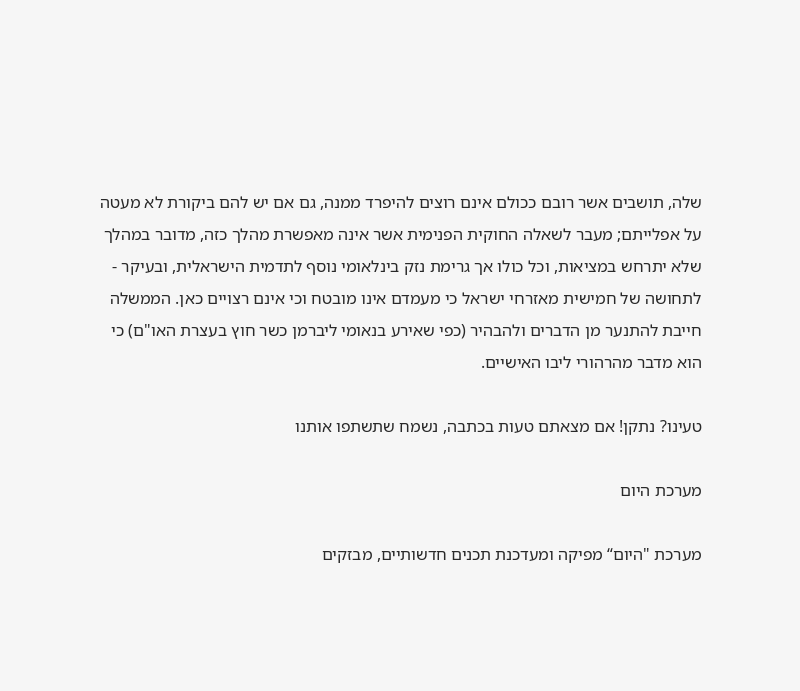שלה, תושבים אשר רובם ככולם אינם רוצים להיפרד ממנה, גם אם יש להם ביקורת לא מעטה על אפלייתם; מעבר לשאלה החוקית הפנימית אשר אינה מאפשרת מהלך כזה, מדובר במהלך שלא יתרחש במציאות, וכל כולו אך גרימת נזק בינלאומי נוסף לתדמית הישראלית, ובעיקר - לתחושה של חמישית מאזרחי ישראל כי מעמדם אינו מובטח וכי אינם רצויים כאן. הממשלה חייבת להתנער מן הדברים ולהבהיר (כפי שאירע בנאומי ליברמן כשר חוץ בעצרת האו"ם) כי הוא מדבר מהרהורי ליבו האישיים.

טעינו? נתקן! אם מצאתם טעות בכתבה, נשמח שתשתפו אותנו

מערכת היום

מערכת "היום“ מפיקה ומעדכנת תכנים חדשותיים, מבזקים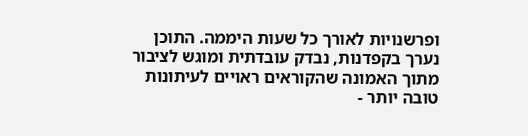ופרשנויות לאורך כל שעות היממה. התוכן נערך בקפדנות, נבדק עובדתית ומוגש לציבור מתוך האמונה שהקוראים ראויים לעיתונות טובה יותר -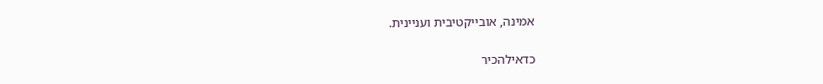אמינה, אובייקטיבית ועניינית.

כדאילהכיר